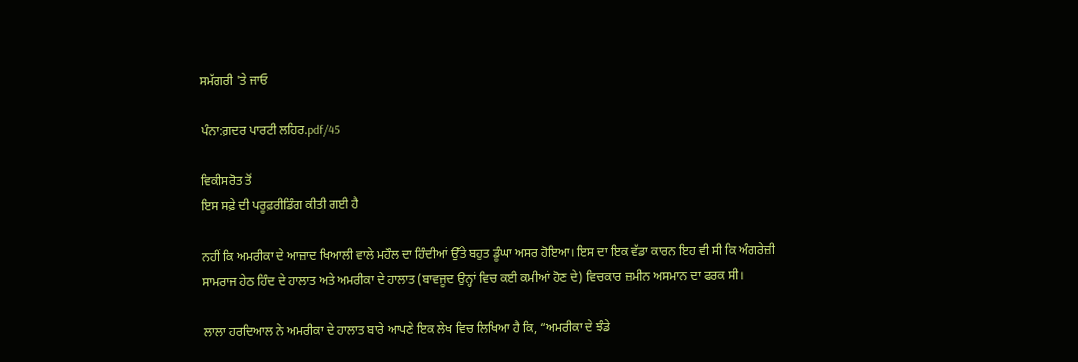ਸਮੱਗਰੀ 'ਤੇ ਜਾਓ

ਪੰਨਾ:ਗ਼ਦਰ ਪਾਰਟੀ ਲਹਿਰ.pdf/45

ਵਿਕੀਸਰੋਤ ਤੋਂ
ਇਸ ਸਫ਼ੇ ਦੀ ਪਰੂਫ਼ਰੀਡਿੰਗ ਕੀਤੀ ਗਈ ਹੈ

ਨਹੀਂ ਕਿ ਅਮਰੀਕਾ ਦੇ ਆਜ਼ਾਦ ਖਿਆਲੀ ਵਾਲੇ ਮਹੌਲ ਦਾ ਹਿੰਦੀਆਂ ਉੱਤੇ ਬਹੁਤ ਡੂੰਘਾ ਅਸਰ ਹੋਇਆ। ਇਸ ਦਾ ਇਕ ਵੱਡਾ ਕਾਰਨ ਇਹ ਵੀ ਸੀ ਕਿ ਅੰਗਰੇਜ਼ੀ ਸਾਮਰਾਜ ਹੇਠ ਹਿੰਦ ਦੇ ਹਾਲਾਤ ਅਤੇ ਅਮਰੀਕਾ ਦੇ ਹਾਲਾਤ (ਬਾਵਜੂਦ ਉਨ੍ਹਾਂ ਵਿਚ ਕਈ ਕਮੀਆਂ ਹੋਣ ਦੇ) ਵਿਚਕਾਰ ਜ਼ਮੀਨ ਅਸਮਾਨ ਦਾ ਫਰਕ ਸੀ।

ਲਾਲਾ ਹਰਦਿਆਲ ਨੇ ਅਮਰੀਕਾ ਦੇ ਹਾਲਾਤ ਬਾਰੇ ਆਪਣੇ ਇਕ ਲੇਖ ਵਿਚ ਲਿਖਿਆ ਹੈ ਕਿ, “ਅਮਰੀਕਾ ਦੇ ਝੰਡੇ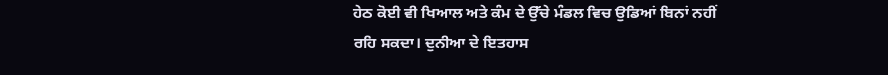ਹੇਠ ਕੋਈ ਵੀ ਖਿਆਲ ਅਤੇ ਕੰਮ ਦੇ ਉੱਚੇ ਮੰਡਲ ਵਿਚ ਉਡਿਆਂ ਬਿਨਾਂ ਨਹੀਂ ਰਹਿ ਸਕਦਾ। ਦੁਨੀਆ ਦੇ ਇਤਹਾਸ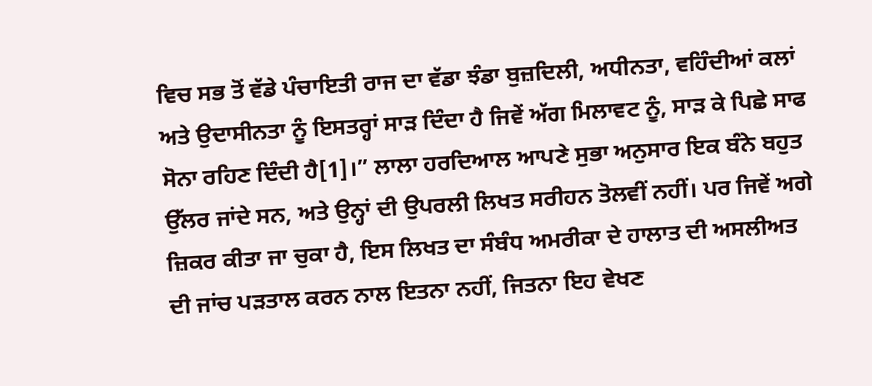ਵਿਚ ਸਭ ਤੋਂ ਵੱਡੇ ਪੰਚਾਇਤੀ ਰਾਜ ਦਾ ਵੱਡਾ ਝੰਡਾ ਬੁਜ਼ਦਿਲੀ, ਅਧੀਨਤਾ, ਵਹਿੰਦੀਆਂ ਕਲਾਂ ਅਤੇ ਉਦਾਸੀਨਤਾ ਨੂੰ ਇਸਤਰ੍ਹਾਂ ਸਾੜ ਦਿੰਦਾ ਹੈ ਜਿਵੇਂ ਅੱਗ ਮਿਲਾਵਟ ਨੂੰ, ਸਾੜ ਕੇ ਪਿਛੇ ਸਾਫ ਸੋਨਾ ਰਹਿਣ ਦਿੰਦੀ ਹੈ[1]।” ਲਾਲਾ ਹਰਦਿਆਲ ਆਪਣੇ ਸੁਭਾ ਅਨੁਸਾਰ ਇਕ ਬੰਨੇ ਬਹੁਤ ਉੱਲਰ ਜਾਂਦੇ ਸਨ, ਅਤੇ ਉਨ੍ਹਾਂ ਦੀ ਉਪਰਲੀ ਲਿਖਤ ਸਰੀਹਨ ਤੋਲਵੀਂ ਨਹੀਂ। ਪਰ ਜਿਵੇਂ ਅਗੇ ਜ਼ਿਕਰ ਕੀਤਾ ਜਾ ਚੁਕਾ ਹੈ, ਇਸ ਲਿਖਤ ਦਾ ਸੰਬੰਧ ਅਮਰੀਕਾ ਦੇ ਹਾਲਾਤ ਦੀ ਅਸਲੀਅਤ ਦੀ ਜਾਂਚ ਪੜਤਾਲ ਕਰਨ ਨਾਲ ਇਤਨਾ ਨਹੀਂ, ਜਿਤਨਾ ਇਹ ਵੇਖਣ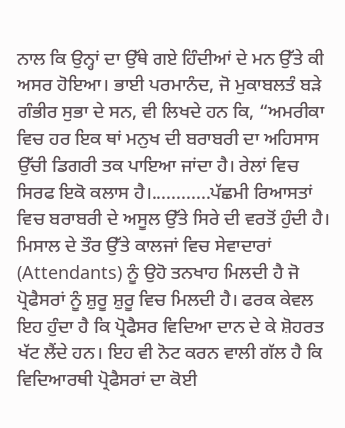ਨਾਲ ਕਿ ਉਨ੍ਹਾਂ ਦਾ ਉੱਥੇ ਗਏ ਹਿੰਦੀਆਂ ਦੇ ਮਨ ਉੱਤੇ ਕੀ ਅਸਰ ਹੋਇਆ। ਭਾਈ ਪਰਮਾਨੰਦ, ਜੋ ਮੁਕਾਬਲਤੰ ਬੜੇ ਗੰਭੀਰ ਸੁਭਾ ਦੇ ਸਨ, ਵੀ ਲਿਖਦੇ ਹਨ ਕਿ, “ਅਮਰੀਕਾ ਵਿਚ ਹਰ ਇਕ ਥਾਂ ਮਨੁਖ ਦੀ ਬਰਾਬਰੀ ਦਾ ਅਹਿਸਾਸ ਉੱਚੀ ਡਿਗਰੀ ਤਕ ਪਾਇਆ ਜਾਂਦਾ ਹੈ। ਰੇਲਾਂ ਵਿਚ ਸਿਰਫ ਇਕੋ ਕਲਾਸ ਹੈ।............ਪੱਛਮੀ ਰਿਆਸਤਾਂ ਵਿਚ ਬਰਾਬਰੀ ਦੇ ਅਸੂਲ ਉੱਤੇ ਸਿਰੇ ਦੀ ਵਰਤੋਂ ਹੁੰਦੀ ਹੈ। ਮਿਸਾਲ ਦੇ ਤੌਰ ਉੱਤੇ ਕਾਲਜਾਂ ਵਿਚ ਸੇਵਾਦਾਰਾਂ (Attendants) ਨੂੰ ਉਹੋ ਤਨਖਾਹ ਮਿਲਦੀ ਹੈ ਜੋ ਪ੍ਰੋਫੈਸਰਾਂ ਨੂੰ ਸ਼ੁਰੂ ਸ਼ੁਰੂ ਵਿਚ ਮਿਲਦੀ ਹੈ। ਫਰਕ ਕੇਵਲ ਇਹ ਹੁੰਦਾ ਹੈ ਕਿ ਪ੍ਰੋਫੈਸਰ ਵਿਦਿਆ ਦਾਨ ਦੇ ਕੇ ਸ਼ੋਹਰਤ ਖੱਟ ਲੈਂਦੇ ਹਨ। ਇਹ ਵੀ ਨੋਟ ਕਰਨ ਵਾਲੀ ਗੱਲ ਹੈ ਕਿ ਵਿਦਿਆਰਥੀ ਪ੍ਰੋਫੈਸਰਾਂ ਦਾ ਕੋਈ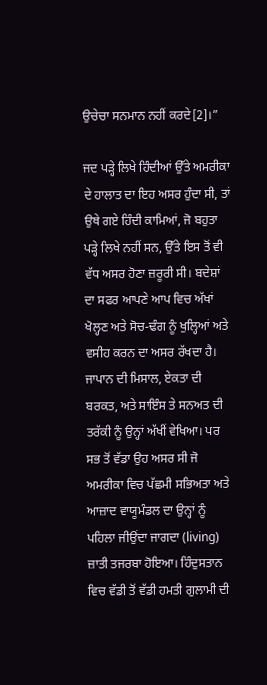ਉਚੇਚਾ ਸਨਮਾਨ ਨਹੀਂ ਕਰਦੇ[2]।”

ਜਦ ਪੜ੍ਹੇ ਲਿਖੇ ਹਿੰਦੀਆਂ ਉੱਤੇ ਅਮਰੀਕਾ ਦੇ ਹਾਲਾਤ ਦਾ ਇਹ ਅਸਰ ਹੁੰਦਾ ਸੀ, ਤਾਂ ਉਥੇ ਗਏ ਹਿੰਦੀ ਕਾਮਿਆਂ, ਜੋ ਬਹੁਤਾ ਪੜ੍ਹੇ ਲਿਖੇ ਨਹੀਂ ਸਨ, ਉੱਤੇ ਇਸ ਤੋਂ ਵੀ ਵੱਧ ਅਸਰ ਹੋਣਾ ਜ਼ਰੂਰੀ ਸੀ। ਬਦੇਸ਼ਾਂ ਦਾ ਸਫਰ ਆਪਣੇ ਆਪ ਵਿਚ ਅੱਖਾਂ ਖੋਲ੍ਹਣ ਅਤੇ ਸੋਚ-ਢੰਗ ਨੂੰ ਖੁਲ੍ਹਿਆਂ ਅਤੇ ਵਸੀਹ ਕਰਨ ਦਾ ਅਸਰ ਰੱਖਦਾ ਹੈ। ਜਾਪਾਨ ਦੀ ਮਿਸਾਲ, ਏਕਤਾ ਦੀ ਬਰਕਤ, ਅਤੇ ਸਾਇੰਸ ਤੇ ਸਨਅਤ ਦੀ ਤਰੱਕੀ ਨੂੰ ਉਨ੍ਹਾਂ ਅੱਖੀਂ ਵੇਖਿਆ। ਪਰ ਸਭ ਤੋਂ ਵੱਡਾ ਉਹ ਅਸਰ ਸੀ ਜੋ ਅਮਰੀਕਾ ਵਿਚ ਪੱਛਮੀ ਸਭਿਅਤਾ ਅਤੇ ਆਜ਼ਾਦ ਵਾਯੂਮੰਡਲ ਦਾ ਉਨ੍ਹਾਂ ਨੂੰ ਪਹਿਲਾ ਜੀਉਂਦਾ ਜਾਗਦਾ (living) ਜ਼ਾਤੀ ਤਜਰਬਾ ਹੋਇਆ। ਹਿੰਦੁਸਤਾਨ ਵਿਚ ਵੱਡੀ ਤੋਂ ਵੱਡੀ ਹਮਤੀ ਗੁਲਾਮੀ ਦੀ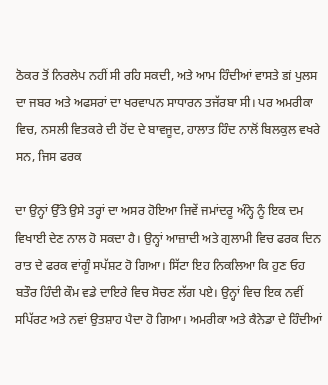ਠੋਕਰ ਤੋਂ ਨਿਰਲੇਪ ਨਹੀਂ ਸੀ ਰਹਿ ਸਕਦੀ, ਅਤੇ ਆਮ ਹਿੰਦੀਆਂ ਵਾਸਤੇ डां ਪੁਲਸ ਦਾ ਜਬਰ ਅਤੇ ਅਫਸਰਾਂ ਦਾ ਖਰਵਾਪਨ ਸਾਧਾਰਨ ਤਜੱਰਬਾ ਸੀ। ਪਰ ਅਮਰੀਕਾ ਵਿਚ, ਨਸਲੀ ਵਿਤਕਰੇ ਦੀ ਹੋਂਦ ਦੇ ਬਾਵਜੂਦ, ਹਾਲਾਤ ਹਿੰਦ ਨਾਲੋਂ ਬਿਲਕੁਲ ਵਖਰੇ ਸਨ, ਜਿਸ ਫਰਕ

ਦਾ ਉਨ੍ਹਾਂ ਉੱਤੇ ਉਸੇ ਤਰ੍ਹਾਂ ਦਾ ਅਸਰ ਹੋਇਆ ਜਿਵੇਂ ਜਮਾਂਦਰੂ ਅੰਨ੍ਹੇ ਨੂੰ ਇਕ ਦਮ ਵਿਖਾਈ ਦੇਣ ਨਾਲ ਹੋ ਸਕਦਾ ਹੈ। ਉਨ੍ਹਾਂ ਆਜ਼ਾਦੀ ਅਤੇ ਗੁਲਾਮੀ ਵਿਚ ਫਰਕ ਦਿਨ ਰਾਤ ਦੇ ਫਰਕ ਵਾਂਗੂੰ ਸਪੱਸ਼ਟ ਹੋ ਗਿਆ। ਸਿੱਟਾ ਇਹ ਨਿਕਲਿਆ ਕਿ ਹੁਣ ਓਹ ਬਤੌਰ ਹਿੰਦੀ ਕੌਮ ਵਡੇ ਦਾਇਰੇ ਵਿਚ ਸੋਚਣ ਲੱਗ ਪਏ। ਉਨ੍ਹਾਂ ਵਿਚ ਇਕ ਨਵੀਂ ਸਪਿੱਰਟ ਅਤੇ ਨਵਾਂ ਉਤਸ਼ਾਹ ਪੈਦਾ ਹੋ ਗਿਆ। ਅਮਰੀਕਾ ਅਤੇ ਕੈਨੇਡਾ ਦੇ ਹਿੰਦੀਆਂ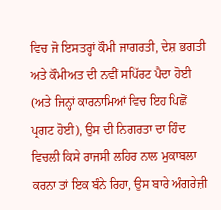ਵਿਚ ਜੋ ਇਸਤਰ੍ਹਾਂ ਕੌਮੀ ਜਾਗਰਤੀ, ਦੇਸ਼ ਭਗਤੀ ਅਤੇ ਕੌਮੀਅਤ ਦੀ ਨਵੀਂ ਸਪਿੱਰਟ ਪੈਦਾ ਹੋਈ (ਅਤੇ ਜਿਨ੍ਹਾਂ ਕਾਰਨਾਮਿਆਂ ਵਿਚ ਇਹ ਪਿਛੋਂ ਪ੍ਰਗਟ ਹੋਈ), ਉਸ ਦੀ ਨਿਗਰਤਾ ਦਾ ਹਿੰਦ ਵਿਚਲੀ ਕਿਸੇ ਰਾਜਸੀ ਲਹਿਰ ਨਾਲ ਮੁਕਾਬਲਾ ਕਰਨਾ ਤਾਂ ਇਕ ਬੰਨੇ ਰਿਹਾ, ਉਸ ਬਾਰੇ ਅੰਗਰੇਜ਼ੀ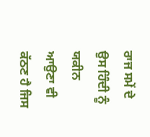ਰਾਜ ਸਮੇਂ ਦੇ ਉਸ ਹਿੰਦੀ ਨੂੰ ਯਕੀਨ ਆਉਣਾ ਵੀ ਕੱਠਣ ਹੈ ਜਿਸ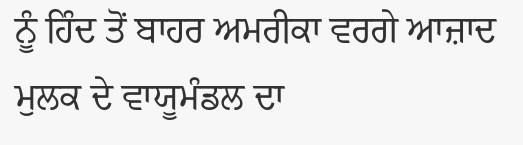ਨੂੰ ਹਿੰਦ ਤੋਂ ਬਾਹਰ ਅਮਰੀਕਾ ਵਰਗੇ ਆਜ਼ਾਦ ਮੁਲਕ ਦੇ ਵਾਯੂਮੰਡਲ ਦਾ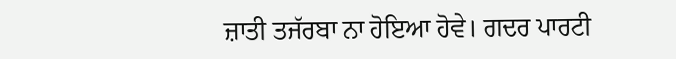ਜ਼ਾਤੀ ਤਜੱਰਬਾ ਨਾ ਹੋਇਆ ਹੋਵੇ। ਗਦਰ ਪਾਰਟੀ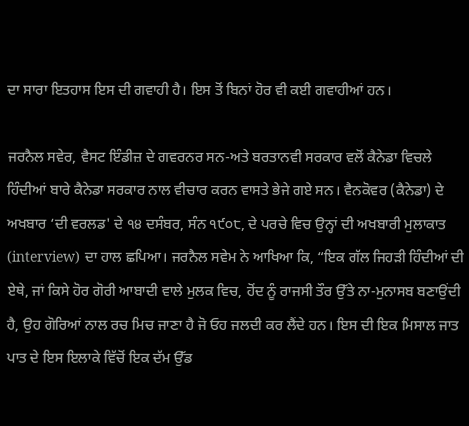ਦਾ ਸਾਰਾ ਇਤਹਾਸ ਇਸ ਦੀ ਗਵਾਹੀ ਹੈ। ਇਸ ਤੋਂ ਬਿਨਾਂ ਹੋਰ ਵੀ ਕਈ ਗਵਾਹੀਆਂ ਹਨ।

ਜਰਨੈਲ ਸਵੇਰ, ਵੈਸਟ ਇੰਡੀਜ਼ ਦੇ ਗਵਰਨਰ ਸਨ-ਅਤੇ ਬਰਤਾਨਵੀ ਸਰਕਾਰ ਵਲੋਂ ਕੈਨੇਡਾ ਵਿਚਲੇ ਹਿੰਦੀਆਂ ਬਾਰੇ ਕੈਨੇਡਾ ਸਰਕਾਰ ਨਾਲ ਵੀਚਾਰ ਕਰਨ ਵਾਸਤੇ ਭੇਜੇ ਗਏ ਸਨ। ਵੈਨਕੋਵਰ (ਕੈਨੇਡਾ) ਦੇ ਅਖਬਾਰ ‘ਦੀ ਵਰਲਡ' ਦੇ ੧੪ ਦਸੰਬਰ, ਸੰਨ ੧੯੦੮, ਦੇ ਪਰਚੇ ਵਿਚ ਉਨ੍ਹਾਂ ਦੀ ਅਖਬਾਰੀ ਮੁਲਾਕਾਤ (interview) ਦਾ ਹਾਲ ਛਪਿਆ। ਜਰਨੈਲ ਸਵੇਮ ਨੇ ਆਖਿਆ ਕਿ, “ਇਕ ਗੱਲ ਜਿਹੜੀ ਹਿੰਦੀਆਂ ਦੀ ਏਥੇ, ਜਾਂ ਕਿਸੇ ਹੋਰ ਗੋਰੀ ਆਬਾਦੀ ਵਾਲੇ ਮੁਲਕ ਵਿਚ, ਹੋਂਦ ਨੂੰ ਰਾਜਸੀ ਤੌਰ ਉੱਤੇ ਨਾ-ਮੁਨਾਸਬ ਬਣਾਉਂਦੀ ਹੈ, ਉਹ ਗੋਰਿਆਂ ਨਾਲ ਰਚ ਮਿਚ ਜਾਣਾ ਹੈ ਜੋ ਓਹ ਜਲਦੀ ਕਰ ਲੈਂਦੇ ਹਨ। ਇਸ ਦੀ ਇਕ ਮਿਸਾਲ ਜਾਤ ਪਾਤ ਦੇ ਇਸ ਇਲਾਕੇ ਵਿੱਚੋਂ ਇਕ ਦੱਮ ਉੱਡ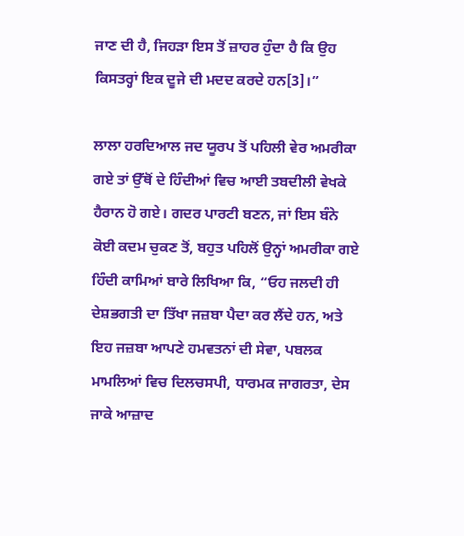ਜਾਣ ਦੀ ਹੈ, ਜਿਹੜਾ ਇਸ ਤੋਂ ਜ਼ਾਹਰ ਹੁੰਦਾ ਹੈ ਕਿ ਉਹ ਕਿਸਤਰ੍ਹਾਂ ਇਕ ਦੂਜੇ ਦੀ ਮਦਦ ਕਰਦੇ ਹਨ[3]।”

ਲਾਲਾ ਹਰਦਿਆਲ ਜਦ ਯੂਰਪ ਤੋਂ ਪਹਿਲੀ ਵੇਰ ਅਮਰੀਕਾ ਗਏ ਤਾਂ ਉੱਥੋਂ ਦੇ ਹਿੰਦੀਆਂ ਵਿਚ ਆਈ ਤਬਦੀਲੀ ਵੇਖਕੇ ਹੈਰਾਨ ਹੋ ਗਏ। ਗਦਰ ਪਾਰਟੀ ਬਣਨ, ਜਾਂ ਇਸ ਬੰਨੇ ਕੋਈ ਕਦਮ ਚੁਕਣ ਤੋਂ, ਬਹੁਤ ਪਹਿਲੋਂ ਉਨ੍ਹਾਂ ਅਮਰੀਕਾ ਗਏ ਹਿੰਦੀ ਕਾਮਿਆਂ ਬਾਰੇ ਲਿਖਿਆ ਕਿ, “ਓਹ ਜਲਦੀ ਹੀ ਦੇਸ਼ਭਗਤੀ ਦਾ ਤਿੱਖਾ ਜਜ਼ਬਾ ਪੈਦਾ ਕਰ ਲੈਂਦੇ ਹਨ, ਅਤੇ ਇਹ ਜਜ਼ਬਾ ਆਪਣੇ ਹਮਵਤਨਾਂ ਦੀ ਸੇਵਾ, ਪਬਲਕ ਮਾਮਲਿਆਂ ਵਿਚ ਦਿਲਚਸਪੀ, ਧਾਰਮਕ ਜਾਗਰਤਾ, ਦੇਸ ਜਾਕੇ ਆਜ਼ਾਦ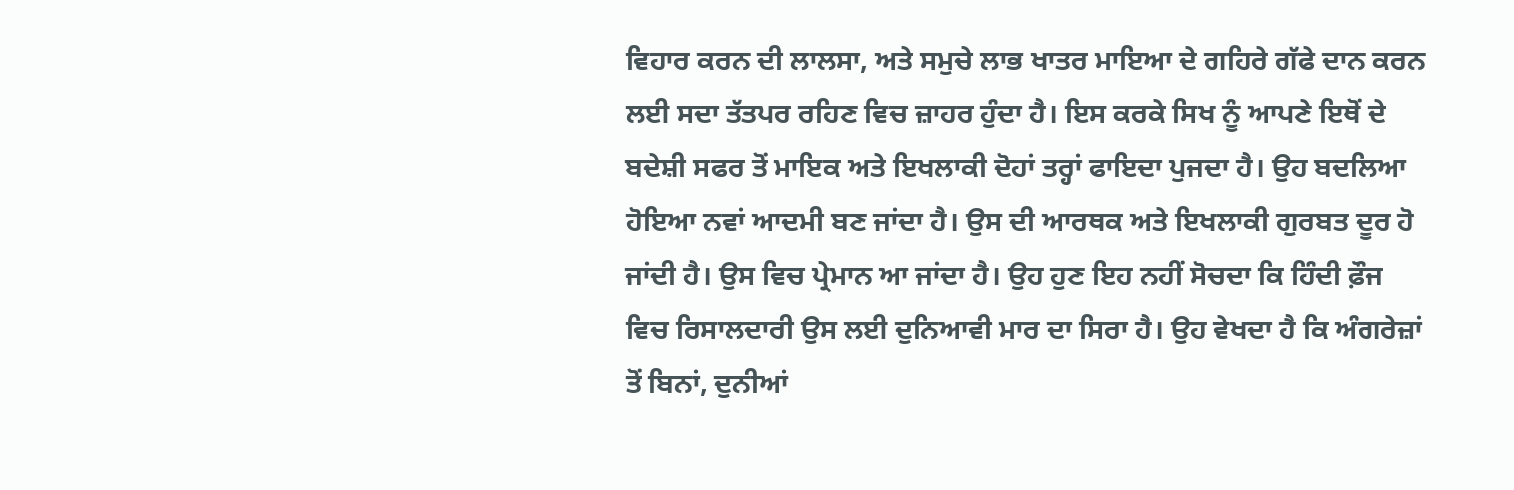ਵਿਹਾਰ ਕਰਨ ਦੀ ਲਾਲਸਾ, ਅਤੇ ਸਮੁਚੇ ਲਾਭ ਖਾਤਰ ਮਾਇਆ ਦੇ ਗਹਿਰੇ ਗੱਫੇ ਦਾਨ ਕਰਨ ਲਈ ਸਦਾ ਤੱਤਪਰ ਰਹਿਣ ਵਿਚ ਜ਼ਾਹਰ ਹੁੰਦਾ ਹੈ। ਇਸ ਕਰਕੇ ਸਿਖ ਨੂੰ ਆਪਣੇ ਇਥੋਂ ਦੇ ਬਦੇਸ਼ੀ ਸਫਰ ਤੋਂ ਮਾਇਕ ਅਤੇ ਇਖਲਾਕੀ ਦੋਹਾਂ ਤਰ੍ਹਾਂ ਫਾਇਦਾ ਪੁਜਦਾ ਹੈ। ਉਹ ਬਦਲਿਆ ਹੋਇਆ ਨਵਾਂ ਆਦਮੀ ਬਣ ਜਾਂਦਾ ਹੈ। ਉਸ ਦੀ ਆਰਥਕ ਅਤੇ ਇਖਲਾਕੀ ਗੁਰਬਤ ਦੂਰ ਹੋ ਜਾਂਦੀ ਹੈ। ਉਸ ਵਿਚ ਪ੍ਰੇਮਾਨ ਆ ਜਾਂਦਾ ਹੈ। ਉਹ ਹੁਣ ਇਹ ਨਹੀਂ ਸੋਚਦਾ ਕਿ ਹਿੰਦੀ ਫ਼ੌਜ ਵਿਚ ਰਿਸਾਲਦਾਰੀ ਉਸ ਲਈ ਦੁਨਿਆਵੀ ਮਾਰ ਦਾ ਸਿਰਾ ਹੈ। ਉਹ ਵੇਖਦਾ ਹੈ ਕਿ ਅੰਗਰੇਜ਼ਾਂ ਤੋਂ ਬਿਨਾਂ, ਦੁਨੀਆਂ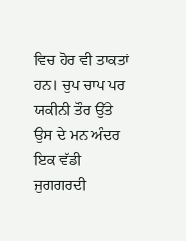ਵਿਚ ਹੋਰ ਵੀ ਤਾਕਤਾਂ ਹਨ। ਚੁਪ ਚਾਪ ਪਰ ਯਕੀਨੀ ਤੌਰ ਉੱਤੇ ਉਸ ਦੇ ਮਨ ਅੰਦਰ ਇਕ ਵੱਡੀ ਜੁਗਗਰਦੀ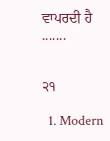ਵਾਪਰਦੀ ਹੈ .......


੨੧

  1. Modern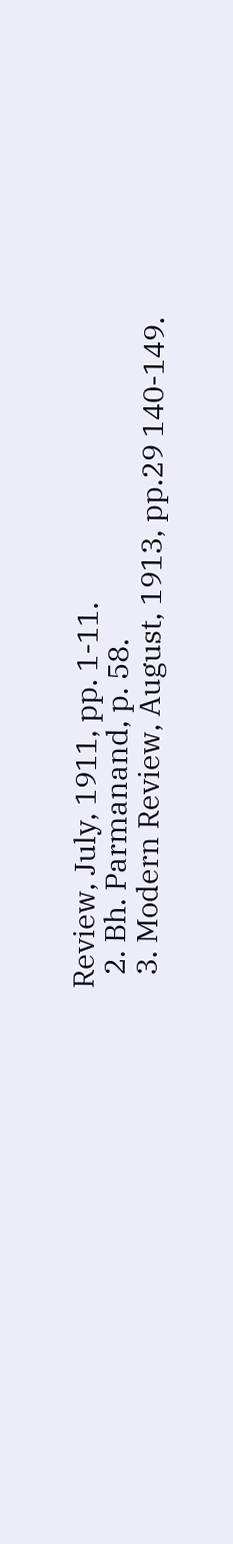Review, July, 1911, pp. 1-11.
  2. Bh. Parmanand, p. 58.
  3. Modern Review, August, 1913, pp.29 140-149.